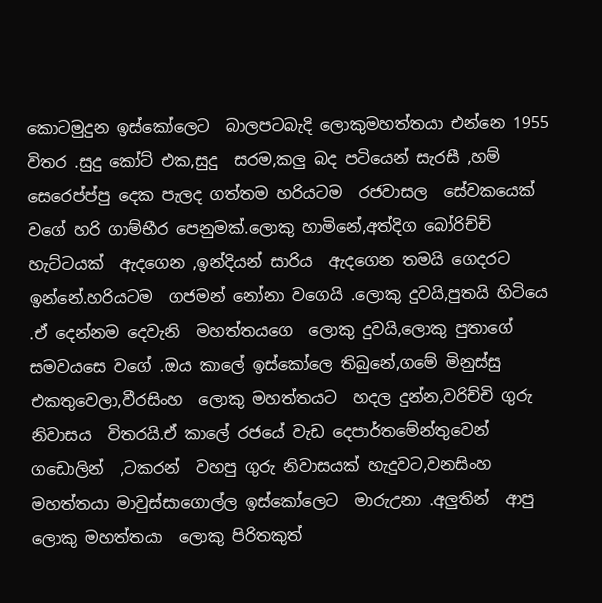කොටමුදුන ඉස්කෝලෙට  බාලපටබැදි ලොකුමහත්තයා එන්නෙ 1955 විතර .සුදු කෝට් එක,සුදු  සරම,කලු බද පටියෙන් සැරසී ,හම් සෙරෙප්ප්පු දෙක පැලද ගත්තම හරියටම  රජවාසල  සේවකයෙක් වගේ හරි ගාම්භීර පෙනුමක්.ලොකු හාමිනේ,අත්දිග බෝරිච්චි  හැට්ටයක්  ඇදගෙන ,ඉන්දියන් සාරිය  ඇදගෙන තමයි ගෙදරට ඉන්නේ.හරියටම  ගජමන් නෝනා වගෙයි .ලොකු දුවයි,පුතයි හිටියෙ .ඒ දෙන්නම දෙවැනි  මහත්තයගෙ  ලොකු දුවයි,ලොකු පුතාගේ සමවයසෙ වගේ .ඔය කාලේ ඉස්කෝලෙ තිබුනේ,ගමේ මිනුස්සු එකතුවෙලා,වීරසිංහ  ලොකු මහත්තයට  හදල දුන්න,වරිච්චි ගුරු නිවාසය  විතරයි.ඒ කාලේ රජයේ වැඩ දෙපාර්තමේන්තුවෙන්  ගඩොලින්  ,ටකරන්  වහපු ගුරු නිවාසයක් හැදුවට,වනසිංහ  මහත්තයා මාවුස්සාගොල්ල ඉස්කෝලෙට  මාරුඋනා .අලුතින්  ආපු ලොකු මහත්තයා  ලොකු පිරිතකුත්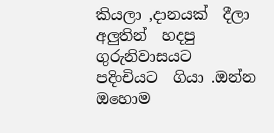කියලා ,දානයක්  දීලා අලුතින්  හදපු ගුරුනිවාසයට පදිංචියට  ගියා .ඔන්න ඔහොම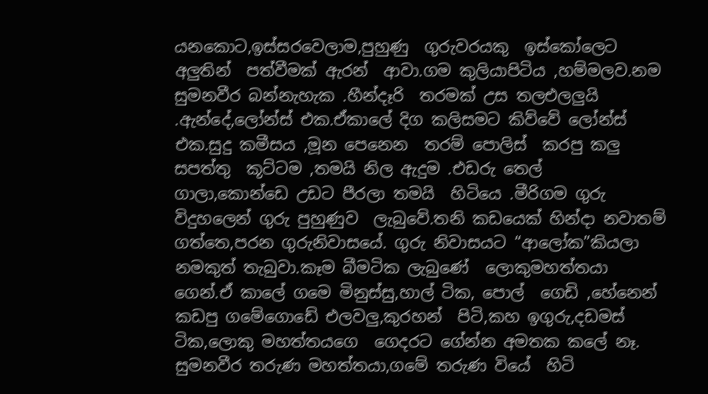යනකොට,ඉස්සරවෙලාම,පුහුණු  ගුරුවරයකු  ඉස්කෝලෙට අලුතින්  පත්වීමක් ඇරන්  ආවා.ගම කුලියාපිටිය ,හම්මලව.නම සුමනවීර බන්නැහැක .හීන්දෑරි  තරමක් උස තලඑලලුයි .ඇන්දේ,ලෝන්ස් එක.ඒකාලේ දිග කලිසමට කිව්වේ ලෝන්ස් එක.සුදු කමීසය ,මූන පෙනෙන  තරම් පොලිස්  කරපු කලු සපත්තු  කූට්ටම ,තමයි නිල ඇදුම .එඩරු තෙල්  ගාලා,කොන්ඩෙ උඩට පීරලා තමයි  හිටියෙ .මීරිගම ගුරු විදුහලෙන් ගුරු පුහුණුව  ලැබුවේ.තනි කඩයෙක් හින්දා නවාතම් ගත්තෙ,පරන ගුරුනිවාසයේ. ගුරු නිවාසයට “ආලෝක”කියලා නමකුත් තැබුවා.කෑම බීමටික ලැබුණේ  ලොකුමහත්තයා ගෙන්.ඒ කාලේ ගමෙ මිනුස්සු,හාල් ටික, පොල්  ගෙඩි ,හේනෙන් කඩපු ගමේගොඩේ එලවලු,කුරහන්  පිටි,කහ ඉගුරු,දඩමස් ටික,ලොකු මහත්තයගෙ  ගෙදරට ගේන්න අමතක කලේ නෑ. සුමනවීර තරුණ මහත්තයා,ගමේ තරුණ වියේ  හිටි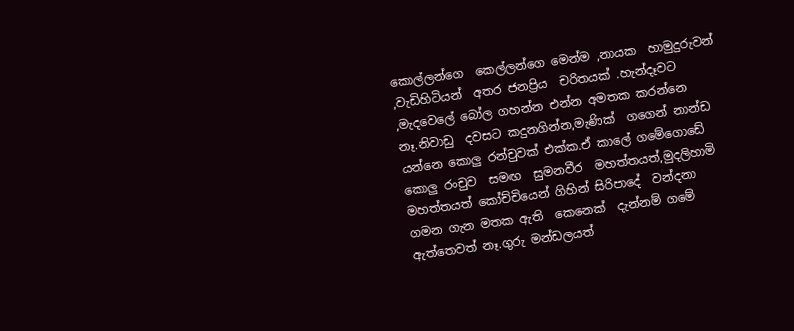කොල්ලන්ගෙ  කෙල්ලන්ගෙ මෙන්ම ,නායක  හාමුදුරුවන් ,වැඩිහිටියන්  අතර ජනප්‍රිය  චරිතයක් .හැන්දෑවට ,මැදවෙලේ බෝල ගහන්න එන්න අමතක කරන්නෙ නෑ.නිවාඩු  දවසට කදුනගින්න,මැණික්  ගගෙන් නාන්ඩ යන්නෙ කොලු රන්චුවක් එක්ක.ඒ කාලේ ගමේගොඩේ  කොලු රංචුව  සමඟ  සුමනවීර  මහත්තයත්,මුදලිහාමි මහත්තයත් කෝච්චියෙන් ගිහින් සිරිපාදේ  වන්දනා ගමන ගැන මතක ඇති  කෙනෙක්  දැන්නම් ගමේ ඇත්තෙවත් නෑ.ගුරු මන්ඩලයත්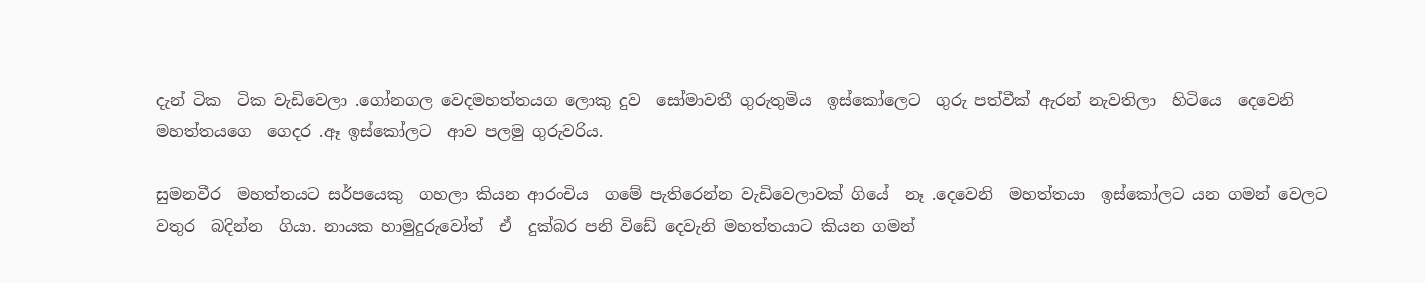දැන් ටික  ටික වැඩිවෙලා .ගෝනගල වෙදමහත්තයග ලොකු දුව  සෝමාවතී ගුරුතුමිය  ඉස්කෝලෙට  ගුරු පත්වීක් ඇරන් නැවතිලා  හිටියෙ  දෙවෙනි  මහත්තයගෙ  ගෙදර .ඈ ඉස්කෝලට  ආව පලමු ගුරුවරිය.

සුමනවීර  මහත්තයට සර්පයෙකු  ගහලා කියන ආරංචිය  ගමේ පැතිරෙන්න වැඩිවෙලාවක් ගියේ  නෑ .දෙවෙනි  මහත්තයා  ඉස්කෝලට යන ගමන් වෙලට වතුර  බදින්න  ගියා. නායක හාමුදුරුවෝත්  ඒ  දුක්බර පනි විඩේ දෙවැනි මහත්තයාට කියන ගමන්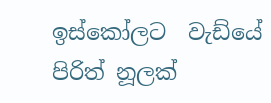ඉස්කෝලට  වැඩ්යේ පිරිත් නූලක්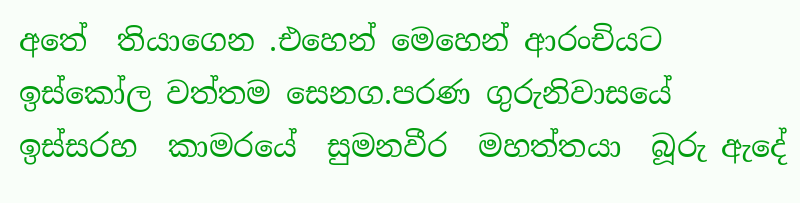අතේ  තියාගෙන .එහෙන් මෙහෙන් ආරංචියට ඉස්කෝල වත්තම සෙනග.පරණ ගුරුනිවාසයේ  ඉස්සරහ  කාමරයේ  සුමනවීර  මහත්තයා  බූරු ඇදේ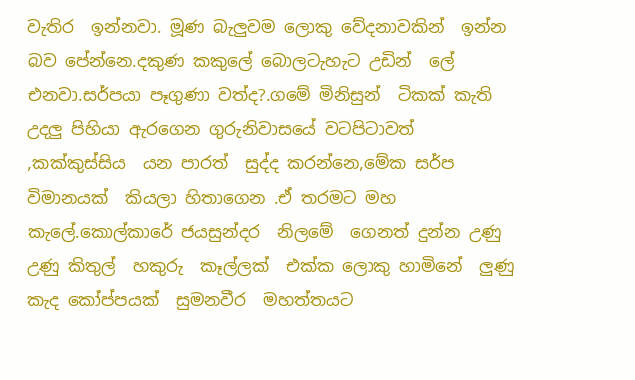වැතිර  ඉන්නවා. මූණ බැලුවම ලොකු වේදනාවකින්  ඉන්න බව පේන්නෙ.දකුණ කකුලේ බොලටැහැට උඩින්  ලේ එනවා.සර්පයා පෑගුණා වත්ද?.ගමේ මිනිසුන්  ටිකක් කැති උදලු පිහියා ඇරගෙන ගුරුනිවාසයේ වටපිටාවත් ,කක්කුස්සිය  යන පාරත්  සුද්ද කරන්නෙ,මේක සර්ප විමානයක්  කියලා හිතාගෙන .ඒ තරමට මහ කැලේ.කොල්කාරේ ජයසුන්දර  නිලමේ  ගෙනත් දුන්න උණු උණු කිතුල්  හකුරු  කෑල්ලක්  එක්ක ලොකු හාමිනේ  ලුණු කැද කෝප්පයක්  සුමනවීර  මහත්තයට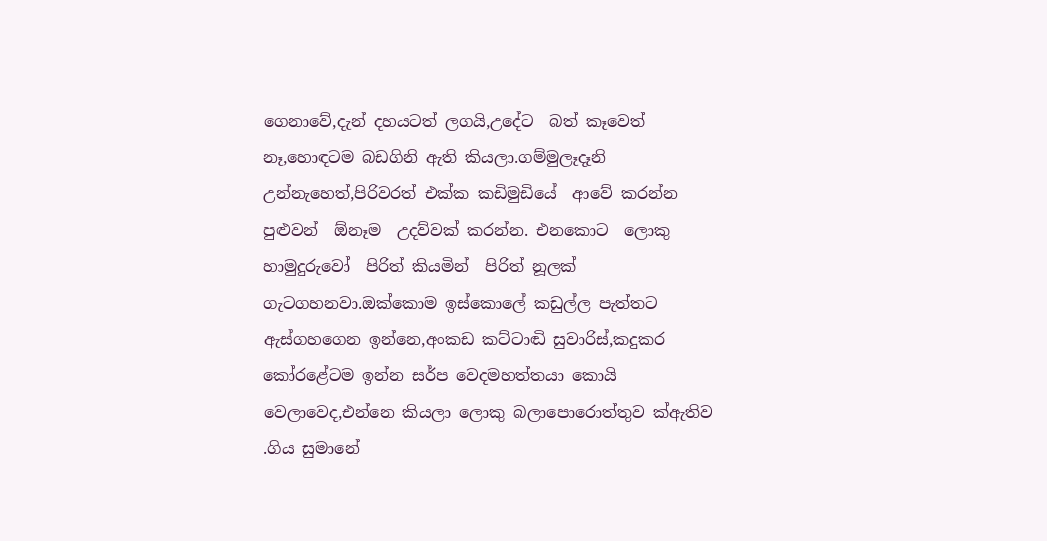ගෙනාවේ,දැන් දහයටත් ලගයි,උදේට  බත් කෑවෙත් නෑ,හොඳටම බඩගිනි ඇති කියලා.ගම්මුලෑදෑනි උන්නැහෙත්,පිරිවරත් එක්ක කඩිමුඩියේ  ආවේ කරන්න පුළුවන්  ඕනෑම  උදව්වක් කරන්න. එනකොට  ලොකු හාමුදුරුවෝ  පිරිත් කියමින්  පිරිත් නූලක් ගැටගහනවා.ඔක්කොම ඉස්කොලේ කඩුල්ල පැත්තට ඇස්ගහගෙන ඉන්නෙ,අංකඩ කට්ටාඬි සුවාරිස්,කදුකර කෝරළේටම ඉන්න සර්ප වෙදමහත්තයා කොයි වෙලාවෙද,එන්නෙ කියලා ලොකු බලාපොරොත්තුව ක්ඇතිව .ගිය සුමානේ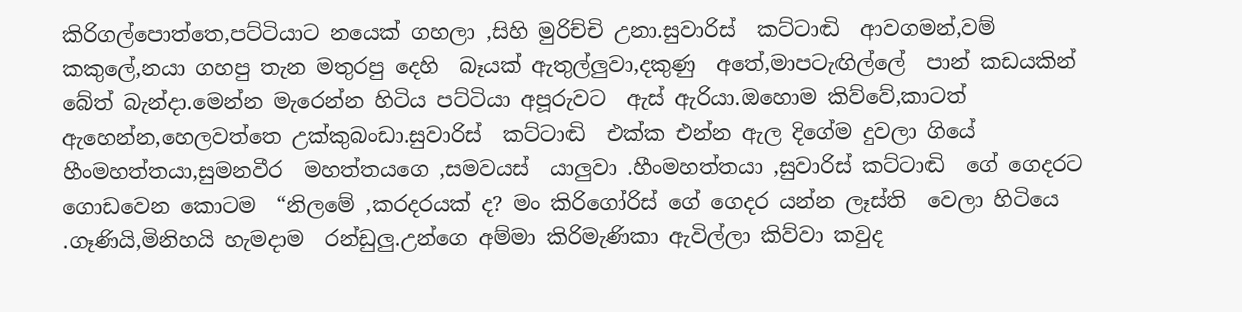කිරිගල්පොත්තෙ,පට්ටියාට නයෙක් ගහලා ,සිහි මුරිච්චි උනා.සුවාරිස්  කට්ටාඬි  ආවගමන්,වම් කකුලේ,නයා ගහපු තැන මතුරපු දෙහි  බෑයක් ඇතුල්ලුවා,දකුණු  අතේ,මාපටැඟිල්ලේ  පාන් කඩයකින් බේත් බැන්දා.මෙන්න මැරෙන්න හිටිය පට්ටියා අපූරුවට  ඇස් ඇරියා.ඔහොම කිව්වේ,කාටත්  ඇහෙන්න,හෙලවත්තෙ උක්කුබංඩා.සුවාරිස්  කට්ටාඬි  එක්ක එන්න ඇල දිගේම දුවලා ගියේ හීංමහත්තයා,සුමනවීර  මහත්තයගෙ ,සමවයස්  යාලුවා .හීංමහත්තයා ,සුවාරිස් කට්ටාඬි  ගේ ගෙදරට ගොඩවෙන කොටම  “නිලමේ ,කරදරයක් ද? මං කිරිගෝරිස් ගේ ගෙදර යන්න ලෑස්ති  වෙලා හිටියෙ .ගෑණියි,මිනිහයි හැමදාම  රන්ඩුලු.උන්ගෙ අම්මා කිරිමැණිකා ඇවිල්ලා කිව්වා කවුද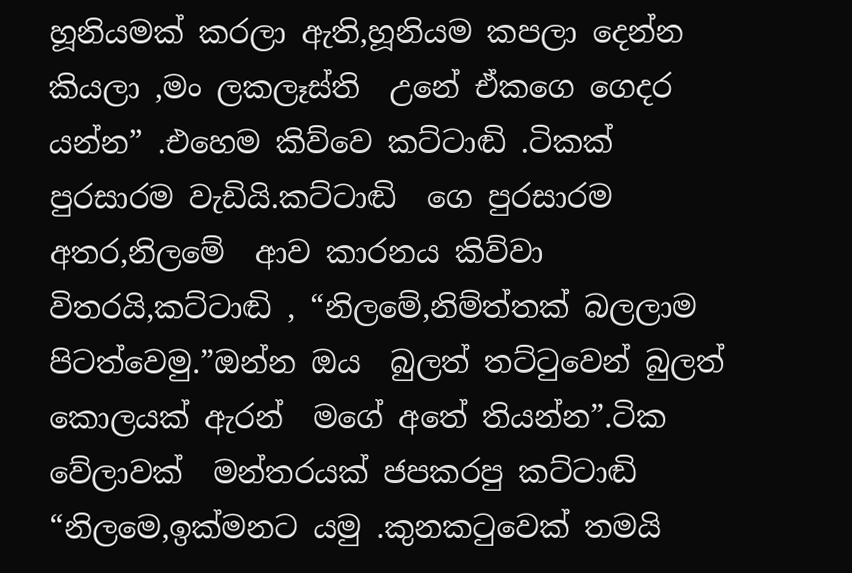හූනියමක් කරලා ඇති,හූනියම කපලා දෙන්න කියලා ,මං ලකලෑස්ති  උනේ ඒකගෙ ගෙදර  යන්න” .එහෙම කිව්වෙ කට්ටාඬි .ටිකක්  පුරසාරම වැඩියි.කට්ටාඬි  ගෙ පුරසාරම  අතර,නිලමේ  ආව කාරනය කිව්වා විතරයි,කට්ටාඬි , “නිලමේ,නිම්ත්තක් බලලාම  පිටත්වෙමු.”ඔන්න ඔය  බුලත් තට්ටුවෙන් බුලත් කොලයක් ඇරන්  මගේ අතේ තියන්න”.ටික වේලාවක්  මන්තරයක් ජපකරපු කට්ටාඬි “නිලමෙ,ඉක්මනට යමු .කුනකටුවෙක් තමයි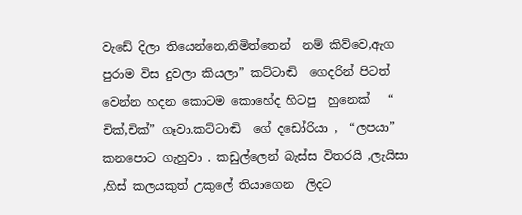වැඩේ දිලා තියෙන්නෙ,නිමිත්තෙන්  නම් කිව්වෙ,ඇග පුරාම විස දුවලා කියලා” කට්ටාඬි  ගෙදරින් පිටත් වෙන්න හදන කොටම කොහේද හිටපු  හුනෙක්   “ චික්,චික්” ගෑවා.කට්ටාඬි  ගේ දඩෝරියා ,  “ලපයා” කනපොට ගැහුවා . කඩුල්ලෙන් බැස්ස විතරයි ,ලැයිසා ,හිස් කලයකුත් උකුලේ තියාගෙන  ලිදට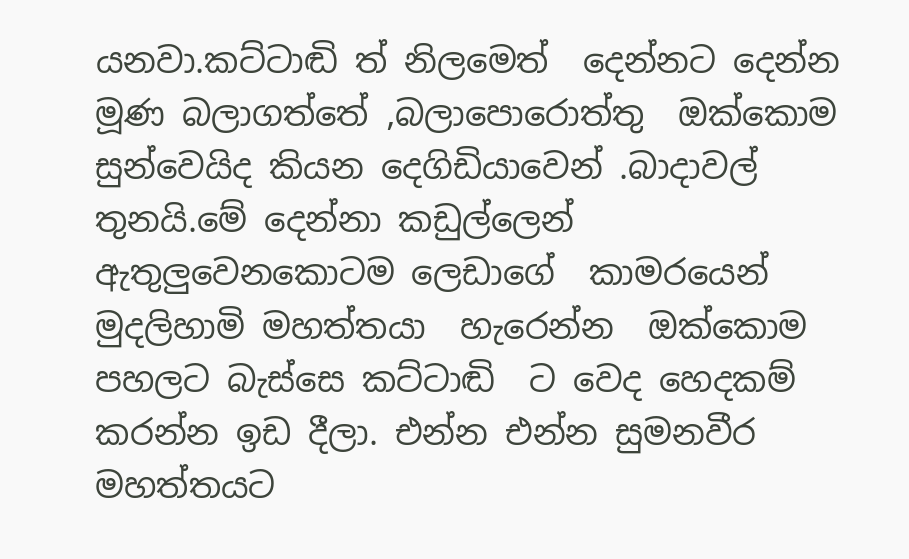යනවා.කට්ටාඬි ත් නිලමෙත්  දෙන්නට දෙන්න මූණ බලාගත්තේ ,බලාපොරොත්තු  ඔක්කොම සුන්වෙයිද කියන දෙගිඩියාවෙන් .බාදාවල් තුනයි.මේ දෙන්නා කඩුල්ලෙන් ඇතුලුවෙනකොටම ලෙඩාගේ  කාමරයෙන් මුදලිහාමි මහත්තයා  හැරෙන්න  ඔක්කොම පහලට බැස්සෙ කට්ටාඬි  ට වෙද හෙදකම් කරන්න ඉඩ දීලා. එන්න එන්න සුමනවීර  මහත්තයට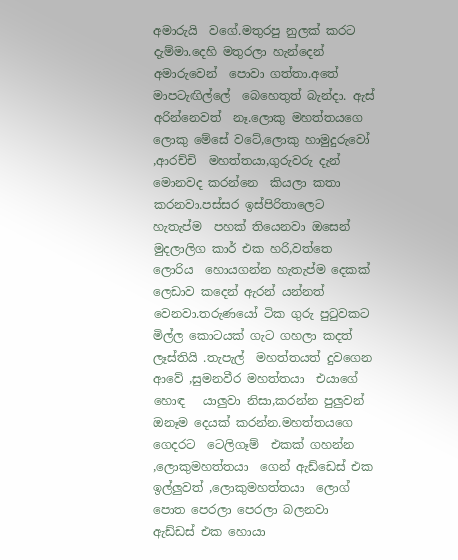අමාරුයි  වගේ.මතුරපු නුලක් කරට දැම්මා.දෙහි මතුරලා හැන්දෙන් අමාරුවෙන්  පොවා ගත්තා.අතේ මාපටැඟිල්ලේ  බෙහෙතුත් බැන්දා. ඇස් අරින්නෙවත්  නෑ.ලොකු මහත්තයගෙ  ලොකු මේසේ වටේ,ලොකු හාමුදුරුවෝ ,ආරච්චි  මහත්තයා,ගුරුවරු දැන් මොනවද කරන්නෙ  කියලා කතා කරනවා.පස්සර ඉස්පිරිතාලෙට  හැතැප්ම  පහක් තියෙනවා ඔසෙන් මුදලාලිග කාර් එක හරි,වත්තෙ ලොරිය  හොයගන්න හැතැප්ම දෙකක් ලෙඩාව කදෙන් ඇරන්‍ යන්නත් වෙනවා.තරුණයෝ ටික ගුරු පුටුවකට මිල්ල කොටයක් ගැට ගහලා කදත් ලෑස්තියි .තැපැල්  මහත්තයත් දුවගෙන ආවේ ,සුමනවීර මහත්තයා  එයාගේ හොඳ   යාලුවා නිසා,කරන්න පුලුවන් ඔනෑම දෙයක් කරන්න.මහත්තයගෙ  ගෙදරට  ටෙලිගෑම්  එකක් ගහන්න ,ලොකුමහත්තයා  ගෙන් ඇඩ්ඩෙස් එක ඉල්ලුවත් ,ලොකුමහත්තයා  ලොග් පොත පෙරලා පෙරලා බලනවා ඇඩ්ඩස් එක හොයා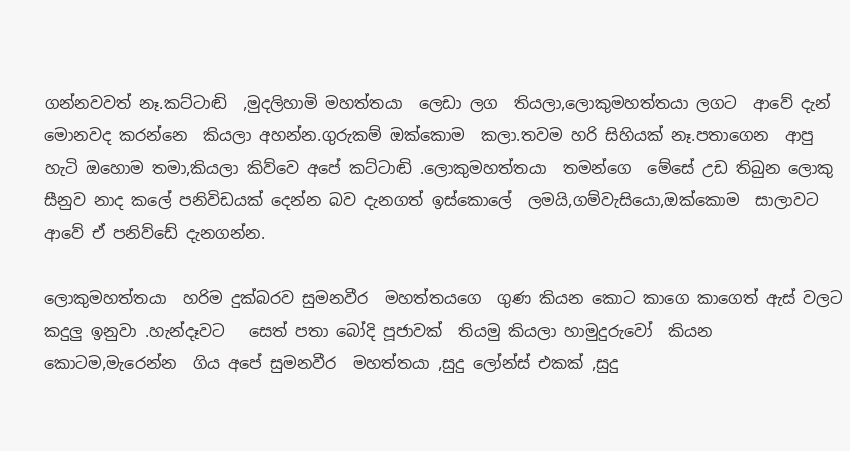ගන්නවවත් නෑ.කට්ටාඬි  ,මුදලිහාමි මහත්තයා  ලෙඩා ලග  තියලා,ලොකුමහත්තයා ලගට  ආවේ දැන් මොනවද කරන්නෙ  කියලා අහන්න.ගුරුකම් ඔක්කොම  කලා.තවම හරි සිහියක් නෑ.පතාගෙන  ආපු හැටි ඔහොම තමා,කියලා කිව්වෙ අපේ කට්ටාඬි .ලොකුමහත්තයා  තමන්ගෙ  මේසේ උඩ තිබුන ලොකු සීනුව නාද කලේ පනිවිඩයක් දෙන්න බව දැනගත් ඉස්කොලේ  ලමයි,ගම්වැසියො,ඔක්කොම  සාලාවට ආවේ ඒ පනිව්ඩේ දැනගන්න.

ලොකුමහත්තයා  හරිම දුක්බරව සුමනවීර  මහත්තයගෙ  ගුණ කියන කොට කාගෙ කාගෙත් ඇස් වලට කදුලු ඉනුවා .හැන්දෑවට   සෙත් පතා බෝදි පූජාවක්  තියමු කියලා හාමුදුරුවෝ  කියන කොටම,මැරෙන්න  ගිය අපේ සුමනවීර  මහත්තයා ,සුදු ලෝන්ස් එකක් ,සුදු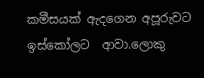කමීසයක් ඇදගෙන අපූරුවට  ඉස්කෝලට  ආවා.ලොකු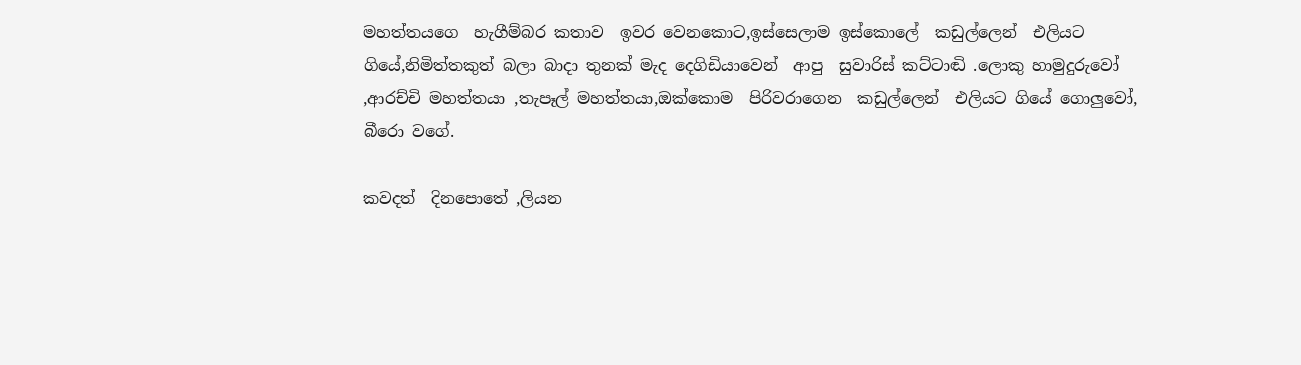මහත්තයගෙ  හැගීම්බර කතාව  ඉවර වෙනකොට,ඉස්සෙලාම ඉස්කොලේ  කඩුල්ලෙන්  එලියට  ගියේ,නිමිත්තකුත් බලා බාදා තුනක් මැද දෙගිඩියාවෙන්  ආපු  සුවාරිස් කට්ටාඬි .ලොකු හාමුදුරුවෝ ,ආරච්චි මහත්තයා ,තැපෑල් මහත්තයා,ඔක්කොම  පිරිවරාගෙන  කඩුල්ලෙන්  එලියට ගියේ ගොලුවෝ, බීරො වගේ.

කවදත්  දිනපොතේ ,ලියන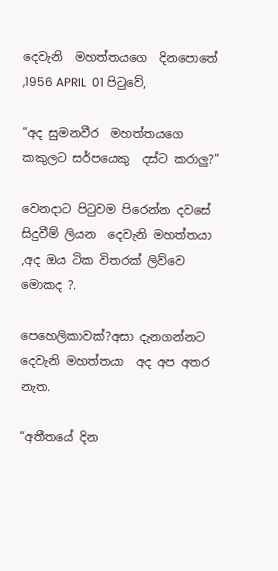දෙවැනි  මහත්තයගෙ  දිනපොතේ ,1956 APRIL  01 පිටුවේ,

“අද සුමනවීර  මහත්තයගෙ  කකුලට සර්පයෙකු  දස්ට කරාලු?”

වෙනදාට පිටුවම පිරෙන්න දවසේ සිදුවීම් ලියන  දෙවැනි මහත්තයා  ,අද ඔය ටික විතරක් ලිව්වෙ මොකද ?.

පෙහෙලිකාවක්?අසා දැනගන්නට  දෙවැනි මහත්තයා  අද අප අතර නැත.

“අතීතයේ දින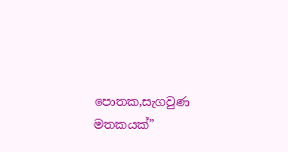පොතක,සැගවුණ මතකයක්”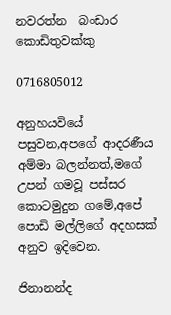නවරත්න  බංඩාර කොඩිතුවක්කු

0716805012

අනුහයවියේ පසුවන,අපගේ ආදරණීය අම්මා බලන්නත්,මගේ උපන් ගමවූ පස්සර කොටමුදුන ගමේ,අපේ පොඩි මල්ලිගේ අදහසක් අනුව ඉදිවෙන.

ජිනානන්ද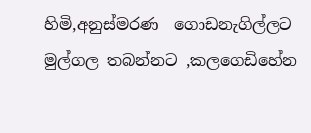හිමි,අනුස්මරණ  ගොඩනැගිල්ලට මුල්ගල තබන්නට ,කලගෙඩිහේන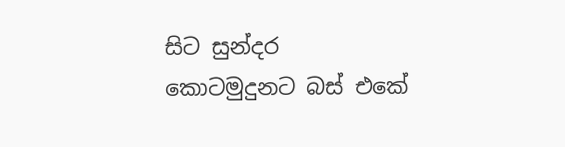සිට සුන්දර  කොටමුදුනට බස් එකේ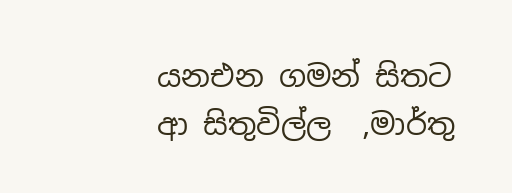යනඑන ගමන් සිතට ආ සිතුවිල්ල  ,මාර්තු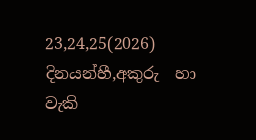23,24,25(2026)  දිනයන්හී,අකුරු  හා වැකි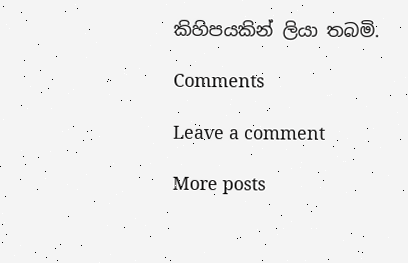කිහිපයකින් ලියා තබමි.

Comments

Leave a comment

More posts